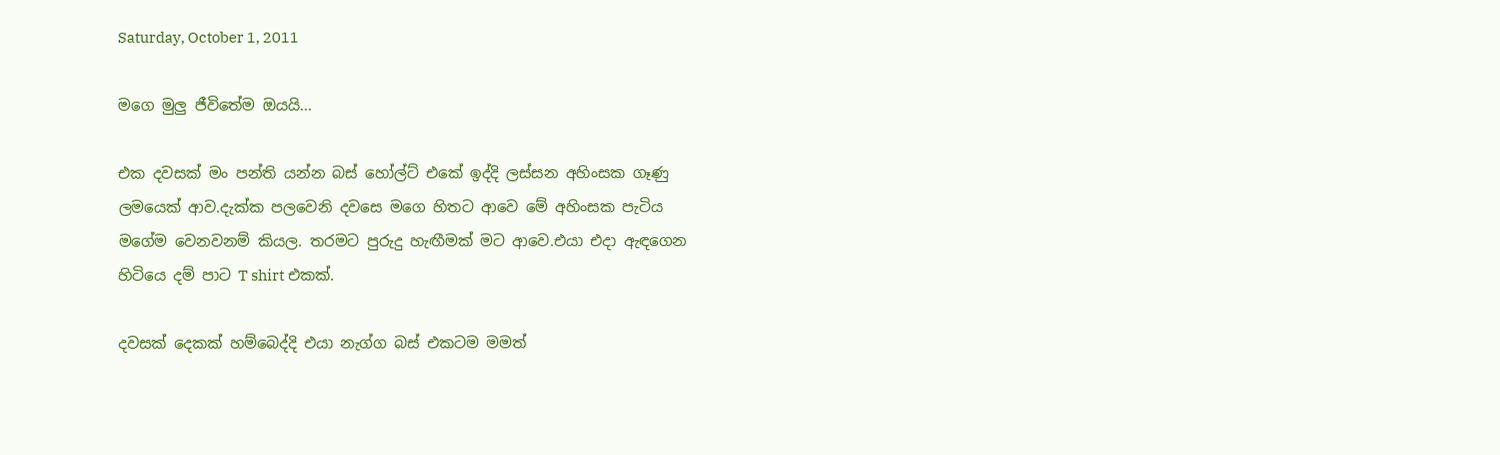Saturday, October 1, 2011

මගෙ මුලු ජීවිතේම ඔයයි...

එක දවසක් මං පන්ති යන්න බස් හෝල්ට් එකේ ඉද්දි ලස්සන අහිංසක ගෑණු ලමයෙක් ආව.දැක්ක පලවෙනි දවසෙ මගෙ හිතට ආවෙ මේ අහිංසක පැටිය මගේම වෙනවනම් කියල. තරමට පුරුදු හැඟීමක් මට ආවෙ.එයා එදා ඇඳගෙන හිටියෙ දම් පාට T shirt එකක්.

දවසක් දෙකක් හම්බෙද්දි එයා නැග්ග බස් එකටම මමත්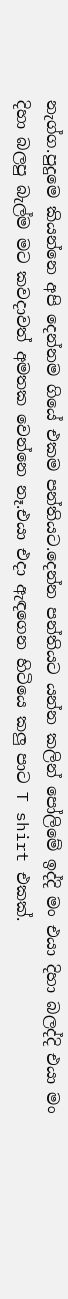නැග්ග.පුදුමෙ කියන්නෙ අපි දෙන්නම ගියේ එකම පන්තියට.දෙන්න පන්තියට යන්න කලින් පෝලිමේ ඉද්දි මං එයා දිහා බලද්දි එයා මං දිහා බලපු බැල්ම මට කවදාවත් අමතක වෙන්නෙ නෑ.එයා එදා ඇඳගෙන හිටියෙ කලු පාට T shirt එකක්.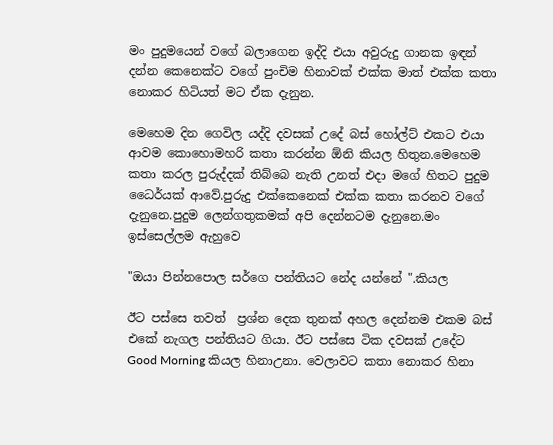මං පුදුමයෙන් වගේ බලාගෙන ඉද්දි එයා අවුරුදු ගානක ඉඳන් දන්න කෙනෙක්ට වගේ පුංචිම හිනාවක් එක්ක මාත් එක්ක කතා නොකර හිටියත් මට ඒක දැනුන.

මෙහෙම දින ගෙවිල යද්දි දවසක් උදේ බස් හෝල්ට් එකට එයා ආවම කොහොමහරි කතා කරන්න ඕනි කියල හිතුන.මෙහෙම කතා කරල පුරුද්දක් තිබ්බෙ නැති උනත් එදා මගේ හිතට පුදුම ධෛර්යක් ආවේ.පුරුදු එක්කෙනෙක් එක්ක කතා කරනව වගේ දැනුනෙ.පුදුම ලෙන්ගතුකමක් අපි දෙන්නටම දැනුනෙ.මං ඉස්සෙල්ලම ඇහුවෙ

"ඔයා පින්නපොල සර්ගෙ පන්තියට නේද යන්නේ ".කියල

ඊට පස්සෙ තවත්  ප්‍රශ්න දෙක තුනක් අහල දෙන්නම එකම බස් එකේ නැගල පන්තියට ගියා. ඊට පස්සෙ ටික දවසක් උදේට Good Morning කියල හිනාඋනා. වෙලාවට කතා නොකර හිනා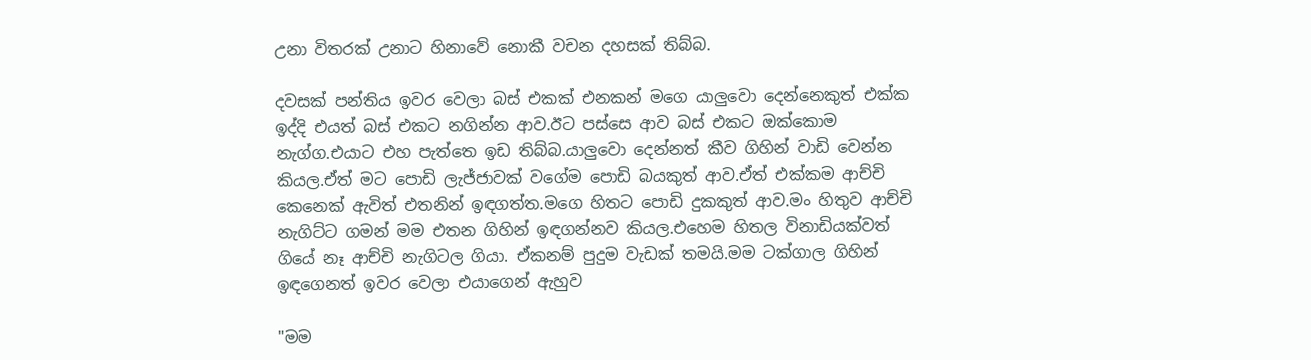උනා විතරක් උනාට හිනාවේ නොකී වචන දහසක් තිබ්බ.

දවසක් පන්තිය ඉවර වෙලා බස් එකක් එනකන් මගෙ යාලුවො දෙන්නෙකුත් එක්ක ඉද්දි එයත් බස් එකට නගින්න ආව.ඊට පස්සෙ ආව බස් එකට ඔක්කොම නැග්ග.එයාට එහ පැත්තෙ ඉඩ තිබ්බ.යාලුවො දෙන්නත් කීව ගිහින් වාඩි වෙන්න කියල.ඒත් මට පොඩි ලැජ්ජාවක් වගේම පොඩි බයකුත් ආව.ඒත් එක්කම ආච්චි කෙනෙක් ඇවිත් එතනින් ඉඳගත්ත.මගෙ හිතට පොඩි දුකකුත් ආව.මං හිතුව ආච්චි නැගිට්ට ගමන් මම එතන ගිහින් ඉඳගන්නව කියල.එහෙම හිතල විනාඩියක්වත් ගියේ නෑ ආච්චි නැගිටල ගියා. ඒකනම් පුදුම වැඩක් තමයි.මම ටක්ගාල ගිහින් ඉඳගෙනත් ඉවර වෙලා එයාගෙන් ඇහුව

"මම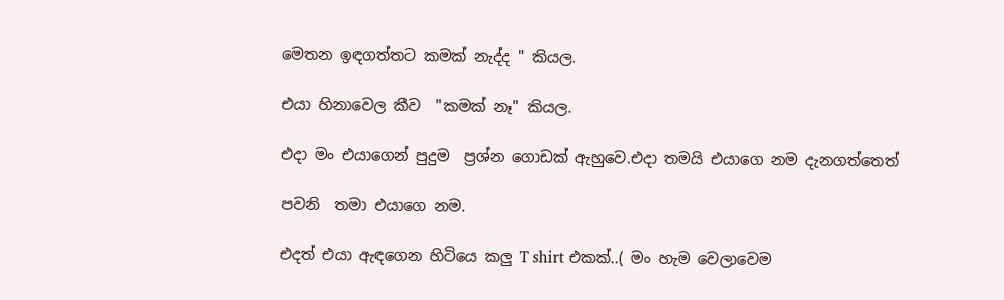මෙතන ඉඳගත්තට කමක් නැද්ද " කියල.

එයා හිනාවෙල කීව  "කමක් නෑ" කියල.

එදා මං එයාගෙන් පුදුම  ප්‍රශ්න ගොඩක් ඇහුවෙ.එදා තමයි එයාගෙ නම දැනගත්තෙත්

පවනි  තමා එයාගෙ නම.

එදත් එයා ඇඳගෙන හිටියෙ කලු T shirt එකක්..( මං හැම වෙලාවෙම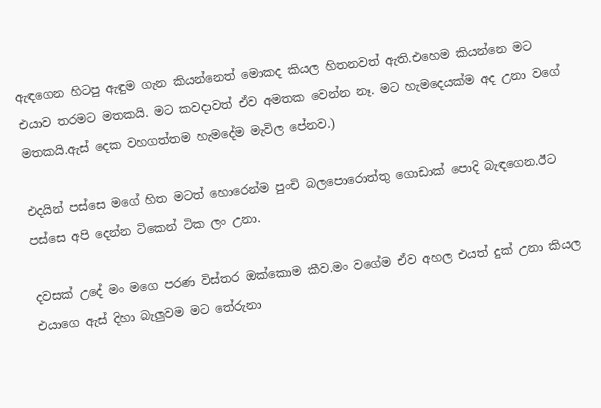ඇඳගෙන හිටපු ඇඳුම ගැන කියන්නෙත් මොකද කියල හිතනවත් ඇති.එහෙම කියන්නෙ මට එයාව තරමට මතකයි. මට කවදාවත් ඒව අමතක වෙන්න නෑ. මට හැමදෙයක්ම අද උනා වගේ මතකයි.ඇස් දෙක වහගත්තම හැමදේම මැවිල පේනව.)

එදයින් පස්සෙ මගේ හිත මටත් හොරෙන්ම පුංචි බලපොරොත්තු ගොඩාක් පොදි බැඳගෙන.ඊට පස්සෙ අපි දෙන්න ටිකෙන් ටික ලං උනා.

දවසක් උදේ මං මගෙ පරණ විස්තර ඔක්කොම කීව.මං වගේම ඒව අහල එයත් දුක් උනා කියල එයාගෙ ඇස් දිහා බැලුවම මට තේරුනා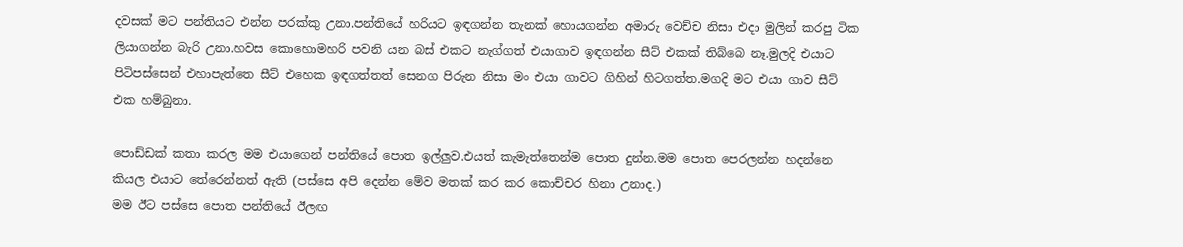දවසක් මට පන්තියට එන්න පරක්කු උනා.පන්තියේ හරියට ඉඳගන්න තැනක් හොයගන්න අමාරු වෙච්ච නිසා එදා මුලින් කරපු ටික ලියාගන්න බැරි උනා.හවස කොහොමහරි පවනි යන බස් එකට නැග්ගත් එයාගාව ඉඳගන්න සීට් එකක් තිබ්බෙ නෑ.මුලදි එයාට පිටිපස්සෙන් එහාපැත්තෙ සීට් එහෙක ඉඳගත්තත් සෙනග පිරුන නිසා මං එයා ගාවට ගිහින් හිටගත්ත.මගදි මට එයා ගාව සීට් එක හම්බුනා.

පොඩ්ඩක් කතා කරල මම එයාගෙන් පන්තියේ පොත ඉල්ලුව.එයත් කැමැත්තෙන්ම පොත දුන්න.මම පොත පෙරලන්න හදන්නෙ කියල එයාට තේරෙන්නත් ඇති (පස්සෙ අපි දෙන්න මේව මතක් කර කර කොච්චර හිනා උනාද.)
මම ඊට පස්සෙ පොත පන්තියේ ඊලඟ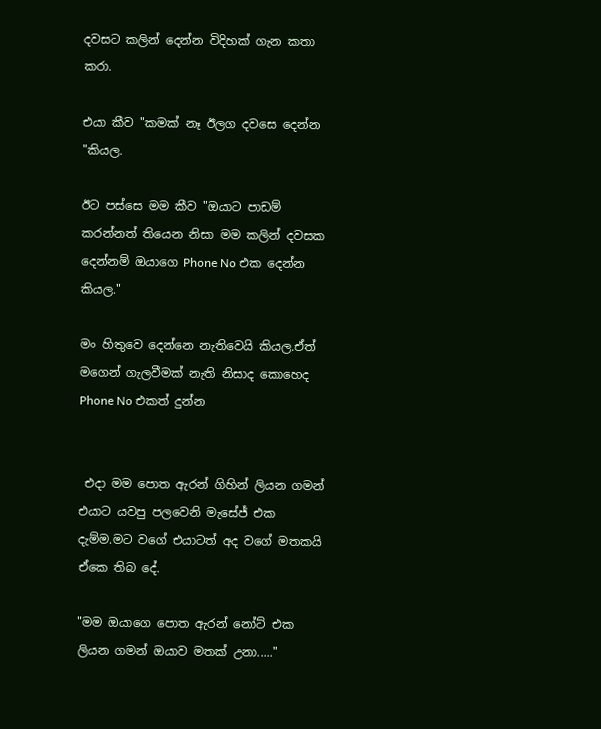දවසට කලින් දෙන්න විදිහක් ගැන කතා කරා.

එයා කීව "කමක් නෑ ඊලග දවසෙ දෙන්න "කියල.

ඊට පස්සෙ මම කීව "ඔයාට පාඩම් කරන්නත් තියෙන නිසා මම කලින් දවසක දෙන්නම් ඔයාගෙ Phone No එක දෙන්න කියල."

මං හිතුවෙ දෙන්නෙ නැතිවෙයි කියල.ඒත් මගෙන් ගැලවීමක් නැති නිසාද කොහෙද  Phone No එකත් දුන්න


 එදා මම පොත ඇරන් ගිහින් ලියන ගමන් එයාට යවපු පලවෙනි මැසේජ් එක දැම්ම.මට වගේ එයාටත් අද වගේ මතකයි ඒකෙ තිබ දේ.

"මම ඔයාගෙ පොත ඇරන් නෝට් එක ලියන ගමන් ඔයාව මතක් උනා....."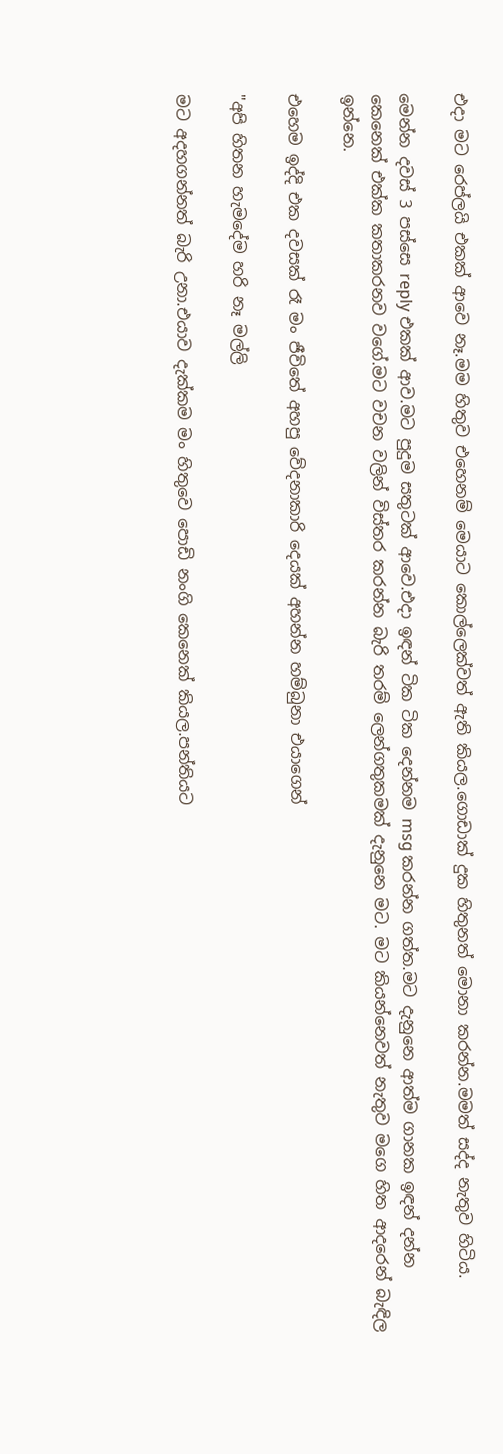එදා මට රෙප්ලයි එකක් ආවෙ නෑ.මම හිතුව එහෙනම් මෙයාට කොල්ලෙක්වත් ඇති කියල.ගොඩාක් දුක හිතුනත් මොනා කරන්න.මමත් සද්ද නැතුව හිටිය.

මෙන්න දවස් 3 පස්සෙ reply එකක් ආව.මට පුදුම සතුටක් ආවෙ.එදා ඉඳන් ටික ටික දෙන්නම msg කරන්න ගත්ත.මට දැනුනෙ ආත්ම ගානක ඉඳන් දන්න කෙනෙක් එක්ක කතාකරනව වගේ.මට වචන වලින් විස්තර කරන්න බැරි තරම් ලෙන්ගතුකමක් දැනුනෙ මට. මට කියන්නෙවත් නැතුව මගෙ හිත ආදරෙන් බැඳිල ඉන්නෙ.

එහෙම ඉද්දි එක දවසක් රෑ මං ජීවිතේ අහපු වේදනාකාරි දෙයක් අහන්න හම්බුනා එයාගෙන්

"අපි හිතන හැමදේම හරි නෑ මල්ලි

මට අදහගන්නත් බැරි උනා.එයාව දැක්කම මං හිතුවෙ පොඩි නංගි කෙනෙක් කියල.පන්තියට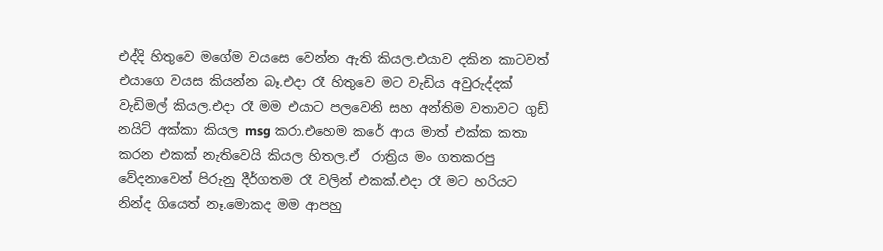එද්දි හිතුවෙ මගේම වයසෙ වෙන්න ඇති කියල.එයාව දකින කාටවත් එයාගෙ වයස කියන්න බෑ.එදා රෑ හිතුවෙ මට වැඩිය අවුරුද්දක් වැඩිමල් කියල.එදා රෑ මම එයාට පලවෙනි සහ අන්තිම වතාවට ගුඩ් නයිට් අක්කා කියල msg කරා.එහෙම කරේ ආය මාත් එක්ක කතා කරන එකක් නැතිවෙයි කියල හිතල.ඒ  රාත්‍රිය මං ගතකරපු වේදනාවෙන් පිරුනු දීර්ගතම රෑ වලින් එකක්.එදා රෑ මට හරියට නින්ද ගියෙත් නෑ.මොකද මම ආපහු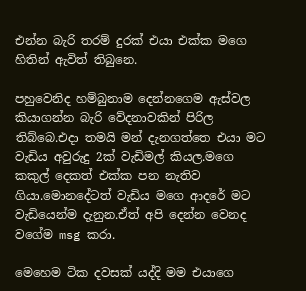එන්න බැරි තරම් දුරක් එයා එක්ක මගෙ හිතින් ඇවිත් තිබුනෙ.

පහුවෙනිද හම්බුනාම දෙන්නගෙම ඇස්වල කියාගන්න බැරි වේදනාවකින් පිරිල තිබ්බෙ.එදා තමයි මන් දැනගත්තෙ එයා මට වැඩිය අවුරුදු 2ක් වැඩිමල් කියල.මගෙ කකුල් දෙකත් එක්ක පන නැතිව ගියා.මොනදේටත් වැඩිය මගෙ ආදරේ මට වැඩියෙන්ම දැනුන.ඒත් අපි දෙන්න වෙනද වගේම msg කරා.

මෙහෙම ටික දවසක් යද්දි මම එයාගෙ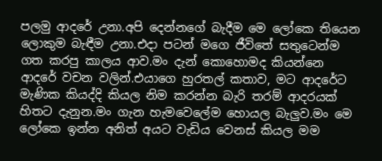පලමු ආදරේ උනා.අපි දෙන්නගේ බැදීම මෙ ලෝකෙ තියෙන ලොකුම බැඳීම උනා.එදා පටන් මගෙ ජීවිතේ සතුටෙන්ම ගත කරපු කාලය ආව.මං දැන් කොහොමද කියන්නෙ ආදරේ වචන වලින්.එයාගෙ හුරතල් කතාව, මට ආදරේට මැණික කියද්දි කියල නිම කරන්න බැරි තරම් ආදරයක් හිතට දැනුන.මං ගැන හැමවෙලේම හොයල බැලුව.මං මෙ ලෝකෙ ඉන්න අනිත් අයට වැඩිය වෙනස් කියල මම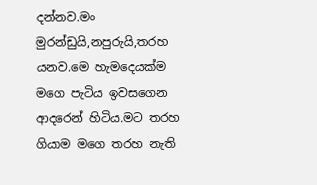දන්නව.මං මුරන්ඩුයි,නපුරුයි,තරහ යනව.මෙ හැමදෙයක්ම මගෙ පැටිය ඉවසගෙන ආදරෙන් හිටිය.මට තරහ ගියාම මගෙ තරහ නැති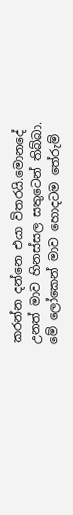කරන්න දන්නෙ එයා විතරයි.මොනදේ උනත් මාව හිනස්සල සතුටෙන් තිබ්බා. මේ ලෝකෙන් මාව හොදටම තේරුම්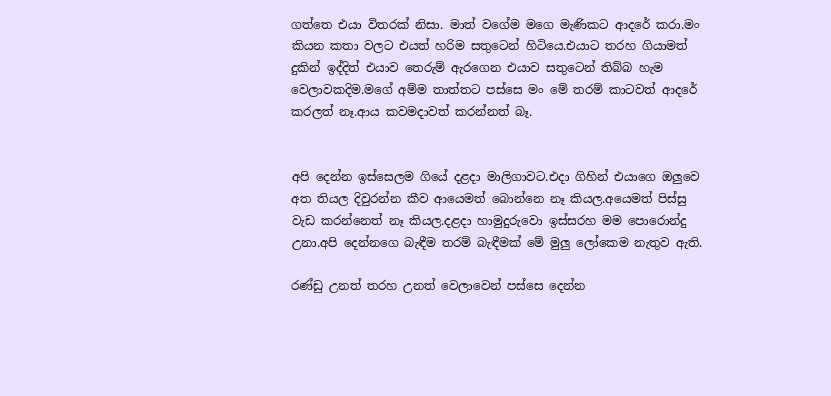ගත්තෙ එයා විතරක් නිසා. මාත් වගේම මගෙ මැණිකට ආදරේ කරා.මං කියන කතා වලට එයත් හරිම සතුටෙන් හිටියෙ.එයාට තරහ ගියාමත් දුකින් ඉද්දිත් එයාව තෙරුම් ඇරගෙන එයාව සතුටෙන් තිබ්බ හැම වෙලාවකදිම.මගේ අම්ම තාත්තට පස්සෙ මං මේ තරම් කාටවත් ආදරේ කරලත් නෑ.ආය කවමදාවත් කරන්නත් බෑ.


අපි දෙන්න ඉස්සෙලම ගියේ දළදා මාලිගාවට.එදා ගිහින් එයාගෙ ඔලුවෙ අත තියල දිවුරන්න කීව ආයෙමත් බොන්නෙ නෑ කියල.අයෙමත් පිස්සු වැඩ කරන්නෙත් නෑ කියල.දළදා හාමුදුරුවො ඉස්සරහ මම පොරොන්දු උනා.අපි දෙන්නගෙ බැඳීම තරම් බැඳීමක් මේ මුලු ලෝකෙම නැතුව ඇති.

රණ්ඩු උනත් තරහ උනත් වෙලාවෙන් පස්සෙ දෙන්න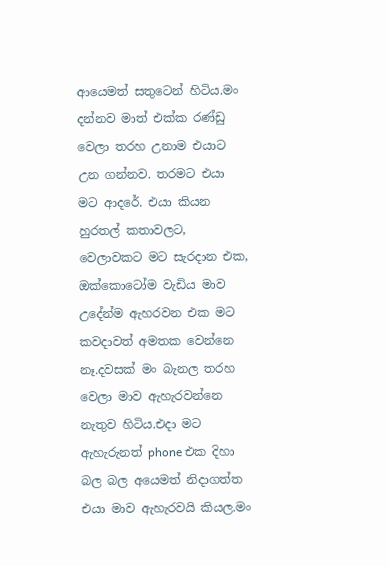ආයෙමත් සතුටෙන් හිටිය.මං දන්නව මාත් එක්ක රණ්ඩු වෙලා තරහ උනාම එයාට උන ගන්නව. තරමට එයා මට ආදරේ. එයා කියන හුරතල් කතාවලට, වෙලාවකට මට සැරදාන එක, ඔක්කොටෝම වැඩිය මාව උදේන්ම ඇහරවන එක මට කවදාවත් අමතක වෙන්නෙ නෑ.දවසක් මං බැනල තරහ වෙලා මාව ඇහැරවන්නෙ නැතුව හිටිය.එදා මට ඇහැරුනත් phone එක දිහා බල බල අයෙමත් නිදාගත්ත එයා මාව ඇහැරවයි කියල.මං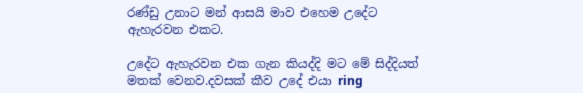රණ්ඩු උනාට මන් ආසයි මාව එහෙම උදේට ඇහැරවන එකට.

උදේට ඇහැරවන එක ගැන කියද්දි මට මේ සිද්දියත් මතක් වෙනව.දවසක් කීව උදේ එයා ring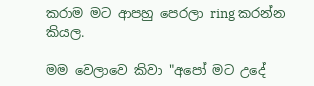කරාම මට ආපහු පෙරලා ring කරන්න කියල.

මම වෙලාවෙ කිවා "අපෝ මට උදේ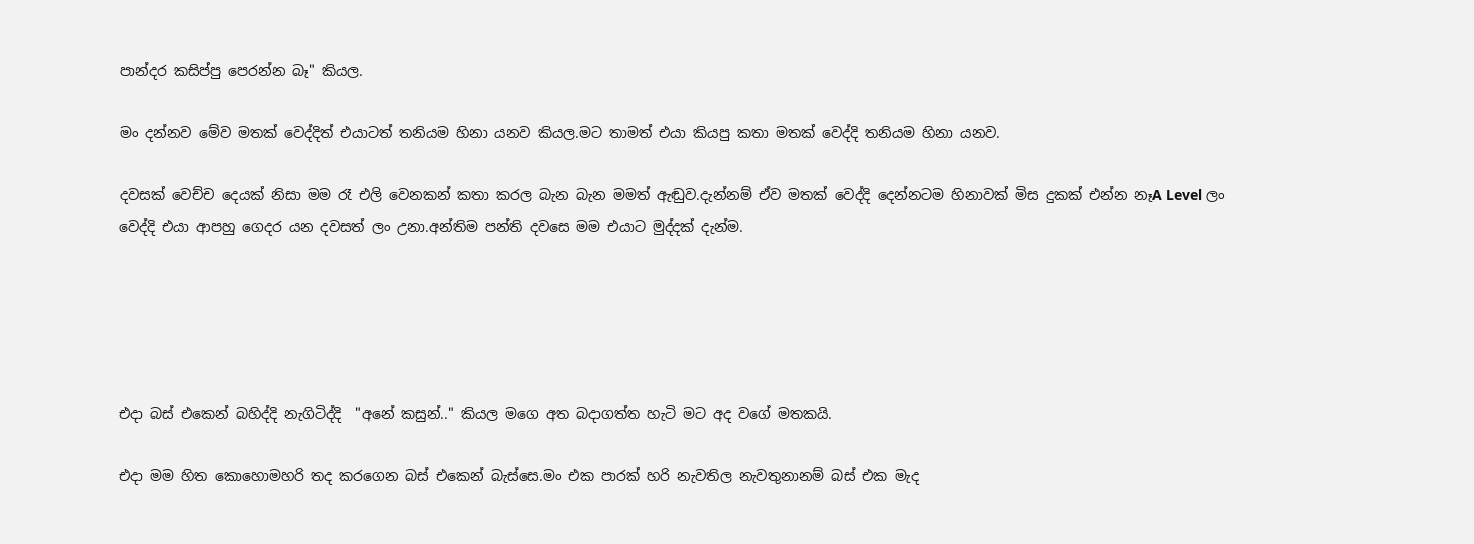පාන්දර කසිප්පු පෙරන්න බෑ" කියල.

මං දන්නව මේව මතක් වෙද්දිත් එයාටත් තනියම හිනා යනව කියල.මට තාමත් එයා කියපු කතා මතක් වෙද්දි තනියම හිනා යනව.

දවසක් වෙච්ච දෙයක් නිසා මම රෑ එලි වෙනකන් කතා කරල බැන බැන මමත් ඇඬුව.දැන්නම් ඒව මතක් වෙද්දි දෙන්නටම හිනාවක් මිස දුකක් එන්න නෑA Level ලං වෙද්දි එයා ආපහු ගෙදර යන දවසත් ලං උනා.අන්තිම පන්ති දවසෙ මම එයාට මුද්දක් දැන්ම.





එදා බස් එකෙන් බහිද්දි නැගිටිද්දි  "අනේ කසුන්.." කියල මගෙ අත බදාගත්ත හැටි මට අද වගේ මතකයි.

එදා මම හිත කොහොමහරි තද කරගෙන බස් එකෙන් බැස්සෙ.මං එක පාරක් හරි නැවතිල නැවතුනානම් බස් එක මැද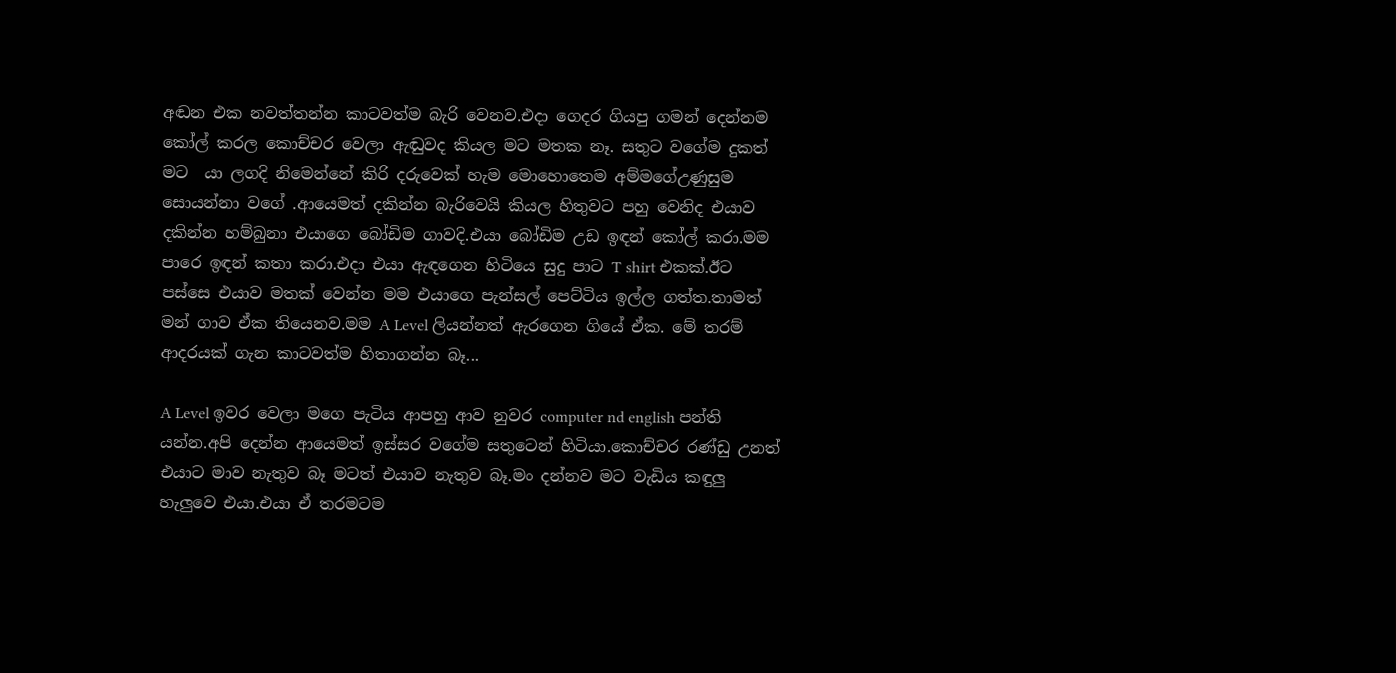අඬන එක නවත්තන්න කාටවත්ම බැරි වෙනව.එදා ගෙදර ගියපු ගමන් දෙන්නම කෝල් කරල කොච්චර වෙලා ඇඬුවද කියල මට මතක නෑ. සතුට වගේම දුකත් මට  යා ලගදි නිමෙන්නේ කිරි දරුවෙක් හැම මොහොතෙම අම්මගේඋණුසුම සොයන්නා වගේ .ආයෙමත් දකින්න බැරිවෙයි කියල හිතුවට පහු වෙනිද එයාව දකින්න හම්බුනා එයාගෙ බෝඩිම ගාවදි.එයා බෝඩිම උඩ ඉඳන් කෝල් කරා.මම පාරෙ ඉඳන් කතා කරා.එදා එයා ඇඳගෙන හිටියෙ සුදු පාට T shirt එකක්.ඊට පස්සෙ එයාව මතක් වෙන්න මම එයාගෙ පැන්සල් පෙට්ටිය ඉල්ල ගත්ත.තාමත් මන් ගාව ඒක තියෙනව.මම A Level ලියන්නත් ඇරගෙන ගියේ ඒක. මේ තරම් ආදරයක් ගැන කාටවත්ම හිතාගන්න බෑ...

A Level ඉවර වෙලා මගෙ පැටිය ආපහු ආව නුවර computer nd english පන්ති යන්න.අපි දෙන්න ආයෙමත් ඉස්සර වගේම සතුටෙන් හිටියා.කොච්චර රණ්ඩු උනත් එයාට මාව නැතුව බෑ මටත් එයාව නැතුව බෑ.මං දන්නව මට වැඩිය කඳුලු හැලුවෙ එයා.එයා ඒ තරමටම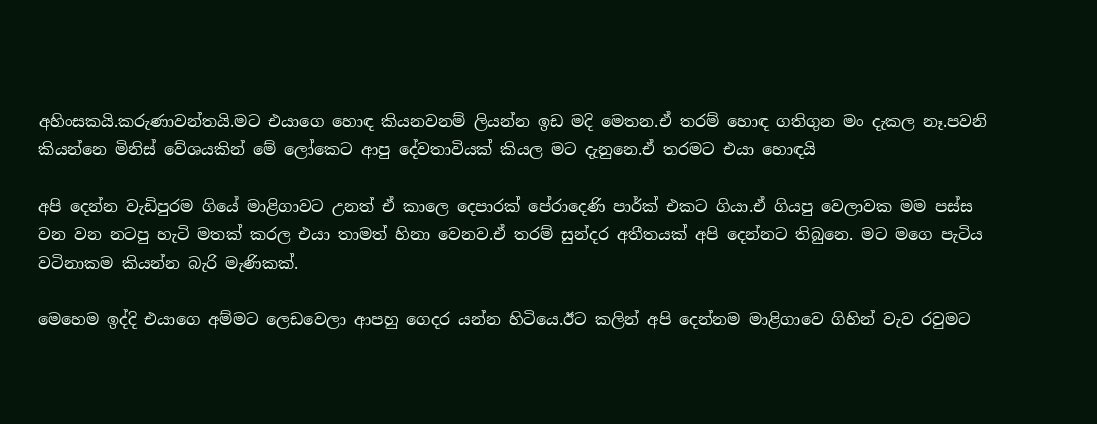අහිංසකයි.කරුණාවන්තයි.මට එයාගෙ හොඳ කියනවනම් ලියන්න ඉඩ මදි මෙතන.ඒ තරම් හොඳ ගතිගුන මං දැකල නෑ.පවනි කියන්නෙ මිනිස් වේශයකින් මේ ලෝකෙට ආපු දේවතාවියක් කියල මට දැනුනෙ.ඒ තරමට එයා හොඳයි

අපි දෙන්න වැඩිපුරම ගියේ මාළිගාවට උනත් ඒ කාලෙ දෙපාරක් පේරාදෙණි පාර්ක් එකට ගියා.ඒ ගියපු වෙලාවක මම පස්ස වන වන නටපු හැටි මතක් කරල එයා තාමත් හිනා වෙනව.ඒ තරම් සුන්දර අතීතයක් අපි දෙන්නට තිබුනෙ. මට මගෙ පැටිය වටිනාකම කියන්න බැරි මැණිකක්.

මෙහෙම ඉද්දි එයාගෙ අම්මට ලෙඩවෙලා ආපහු ගෙදර යන්න හිටියෙ.ඊට කලින් අපි දෙන්නම මාළිගාවෙ ගිහින් වැව රවුමට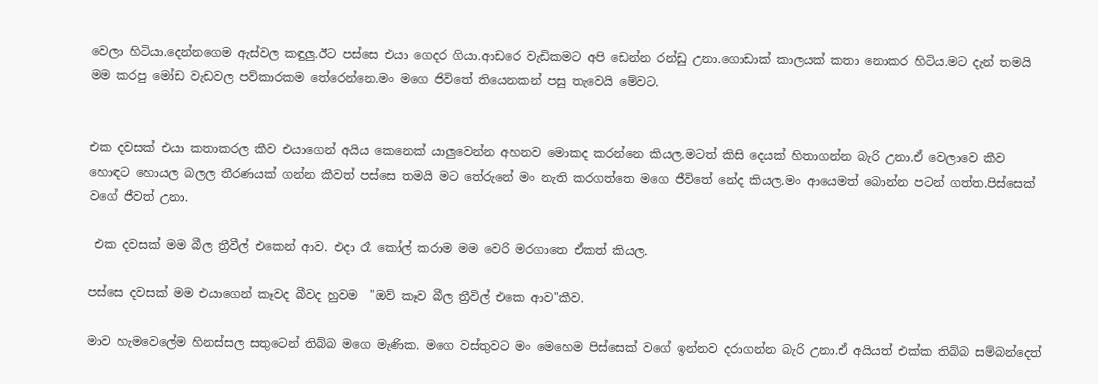වෙලා හිටියා.දෙන්නගෙම ඇස්වල කඳුලු.ඊට පස්සෙ එයා ගෙදර ගියා.ආඩරෙ වැඩිකමට අපි ඩෙන්න රන්ඩු උනා.ගොඩාක් කාලයක් කතා නොකර හිටිය.මට දැන් තමයි මම කරපු මෝඩ වැඩවල පව්කාරකම තේරෙන්නෙ.මං මගෙ ජිවිතේ තියෙනකන් පසු තැවෙයි මේවට.


එක දවසක් එයා කතාකරල කීව එයාගෙන් අයිය කෙනෙක් යාලුවෙන්න අහනව මොකද කරන්නෙ කියල.මටත් කිසි දෙයක් හිතාගන්න බැරි උනා.ඒ වෙලාවෙ කීව හොඳට හොයල බලල තීරණයක් ගන්න කීවත් පස්සෙ තමයි මට තේරුනේ මං නැති කරගත්තෙ මගෙ ජීවිතේ නේද කියල.මං ආයෙමත් බොන්න පටන් ගත්ත.පිස්සෙක් වගේ ජීවත් උනා.

 එක දවසක් මම බීල ත්‍රීවීල් එකෙන් ආව. එදා රෑ කෝල් කරාම මම වෙරි මරගාතෙ ඒකත් කියල.

පස්සෙ දවසක් මම එයාගෙන් කෑවද බීවද හුවම  "ඔව් කෑව බීල ත්‍රීවිල් එකෙ ආව"කීව.

මාව හැමවෙලේම හිනස්සල සතුටෙන් තිබ්බ මගෙ මැණික. මගෙ වස්තුවට මං මෙහෙම පිස්සෙක් වගේ ඉන්නව දරාගන්න බැරි උනා.ඒ අයියත් එක්ක තිබ්බ සම්බන්දෙත්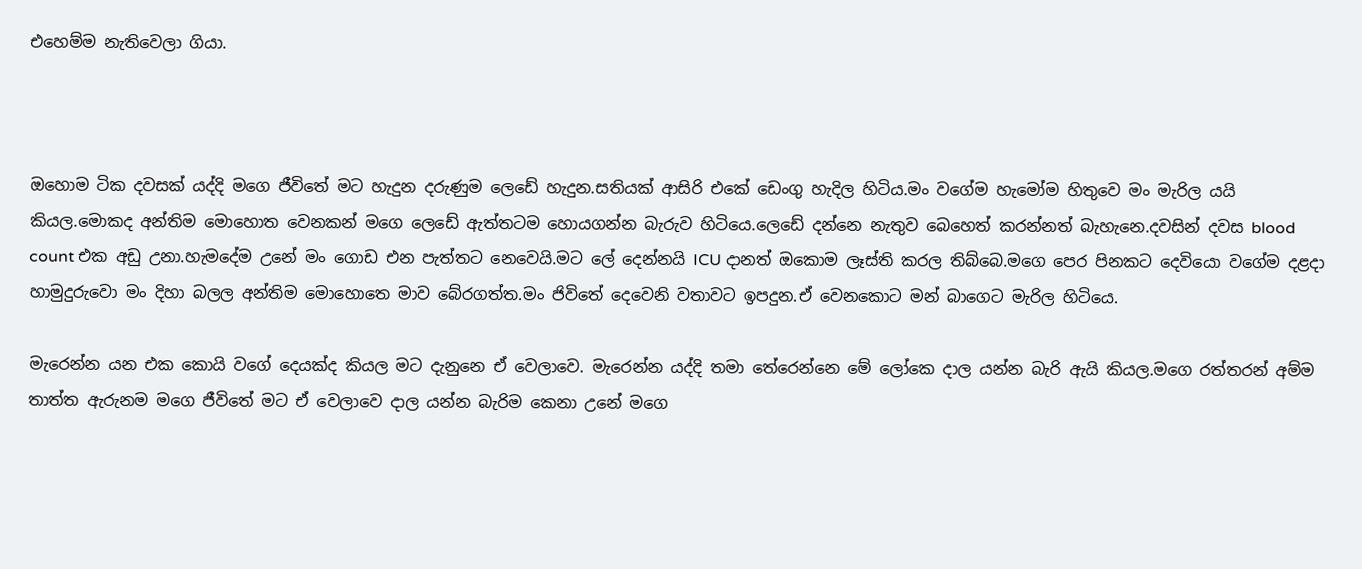එහෙම්ම නැතිවෙලා ගියා.



ඔහොම ටික දවසක් යද්දි මගෙ ජීවිතේ මට හැදුන දරුණුම ලෙඩේ හැදුන.සතියක් ආසිරි එකේ ඩෙංගු හැදිල හිටිය.මං වගේම හැමෝම හිතුවෙ මං මැරිල යයි කියල.මොකද අන්තිම මොහොත වෙනකන් මගෙ ලෙඩේ ඇත්තටම හොයගන්න බැරුව හිටියෙ.ලෙඩේ දන්නෙ නැතුව බෙහෙත් කරන්නත් බැහැනෙ.දවසින් දවස blood count එක අඩු උනා.හැමදේම උනේ මං ගොඩ එන පැත්තට නෙවෙයි.මට ලේ දෙන්නයි ICU දානත් ඔකොම ලෑස්ති කරල තිබ්බෙ.මගෙ පෙර පිනකට දෙවියො වගේම දළදා හාමුදුරුවො මං දිහා බලල අන්තිම මොහොතෙ මාව බේරගත්ත.මං ජිවිතේ දෙවෙනි වතාවට ඉපදුන.ඒ වෙනකොට මන් බාගෙට මැරිල හිටියෙ.

මැරෙන්න යන එක කොයි වගේ දෙයක්ද කියල මට දැනුනෙ ඒ වෙලාවෙ. මැරෙන්න යද්දි තමා තේරෙන්නෙ මේ ලෝකෙ දාල යන්න බැරි ඇයි කියල.මගෙ රත්තරන් අම්ම තාත්ත ඇරුනම මගෙ ජීවිතේ මට ඒ වෙලාවෙ දාල යන්න බැරිම කෙනා උනේ මගෙ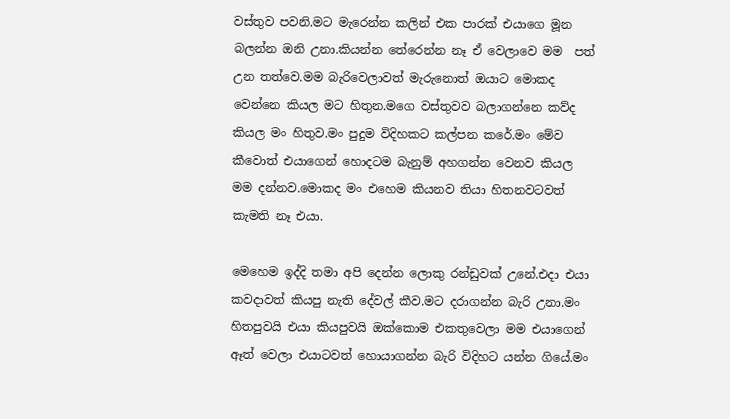වස්තුව පවනි.මට මැරෙන්න කලින් එක පාරක් එයාගෙ මූන බලන්න ඔනි උනා.කියන්න තේරෙන්න නෑ ඒ වෙලාවෙ මම  පත් උන තත්වෙ.මම බැරිවෙලාවත් මැරුනොත් ඔයාට මොකද වෙන්නෙ කියල මට හිතුන.මගෙ වස්තුවව බලාගන්නෙ කව්ද කියල මං හිතුව.මං පුදුම විදිහකට කල්පන කරේ.මං මේව කීවොත් එයාගෙන් හොදටම බැනුම් අහගන්න වෙනව කියල මම දන්නව.මොකද මං එහෙම කියනව තියා හිතනවටවත් කැමති නෑ එයා.

මෙහෙම ඉද්දි තමා අපි දෙන්න ලොකු රන්ඩුවක් උනේ.එදා එයා කවදාවත් කියපු නැති දේවල් කීව.මට දරාගන්න බැරි උනා.මං හිතපුවයි එයා කියපුවයි ඔක්කොම එකතුවෙලා මම එයාගෙන් ඈත් වෙලා එයාටවත් හොයාගන්න බැරි විදිහට යන්න ගියේ.මං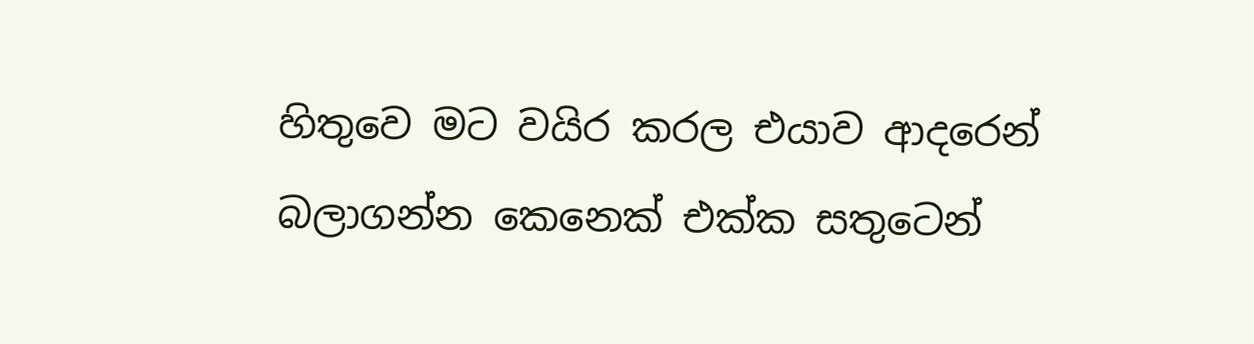හිතුවෙ මට වයිර කරල එයාව ආදරෙන් බලාගන්න කෙනෙක් එක්ක සතුටෙන්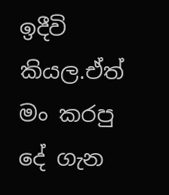ඉදීවි කියල.ඒත් මං කරපු දේ ගැන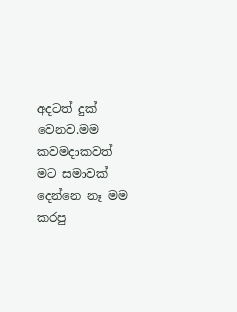අදටත් දුක් වෙනව.මම කවමදාකවත් මට සමාවක් දෙන්නෙ නෑ මම කරපු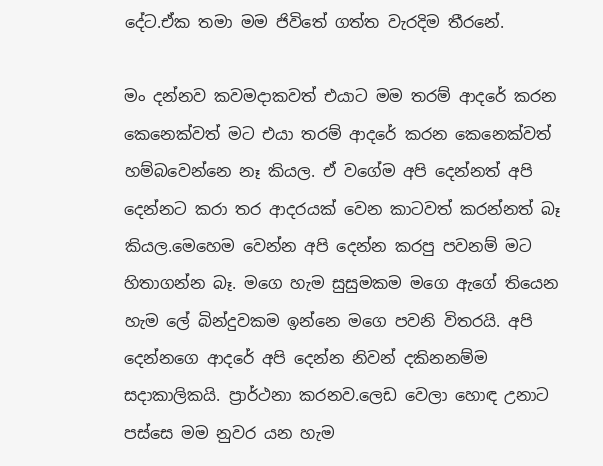දේට.ඒක තමා මම ජිවිතේ ගත්ත වැරදිම තීරනේ.

මං දන්නව කවමදාකවත් එයාට මම තරම් ආදරේ කරන කෙනෙක්වත් මට එයා තරම් ආදරේ කරන කෙනෙක්වත් හම්බවෙන්නෙ නෑ කියල. ඒ වගේම අපි දෙන්නත් අපි දෙන්නට කරා තර ආදරයක් වෙන කාටවත් කරන්නත් බෑ කියල.මෙහෙම වෙන්න අපි දෙන්න කරපු පවනම් මට හිතාගන්න බෑ. මගෙ හැම සුසුමකම මගෙ ඇගේ තියෙන හැම ලේ බින්දුවකම ඉන්නෙ මගෙ පවනි විතරයි. අපි දෙන්නගෙ ආදරේ අපි දෙන්න නිවන් දකිනනම්ම සදාකාලිකයි. ප්‍රාර්ථනා කරනව.ලෙඩ වෙලා හොඳ උනාට පස්සෙ මම නුවර යන හැම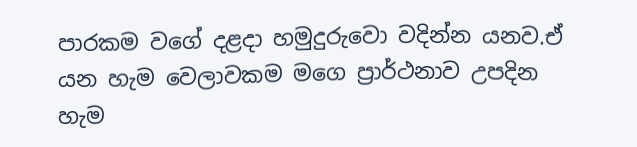පාරකම වගේ දළදා හමුදුරුවො වදින්න යනව.ඒ යන හැම වෙලාවකම මගෙ ප්‍රාර්ථනාව උපදින හැම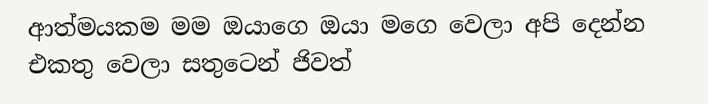ආත්මයකම මම ඔයාගෙ ඔයා මගෙ වෙලා අපි දෙන්න එකතු වෙලා සතුටෙන් ජිවත්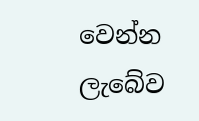වෙන්න ලැබේව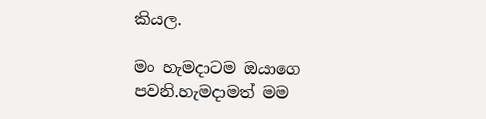කියල.

මං හැමදාටම ඔයාගෙ පවනි.හැමදාමත් මම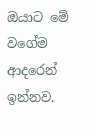ඔයාට මේ වගේම ආදරෙන් ඉන්නව.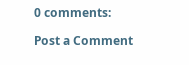0 comments:

Post a Comment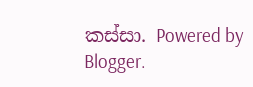කස්සා. Powered by Blogger.